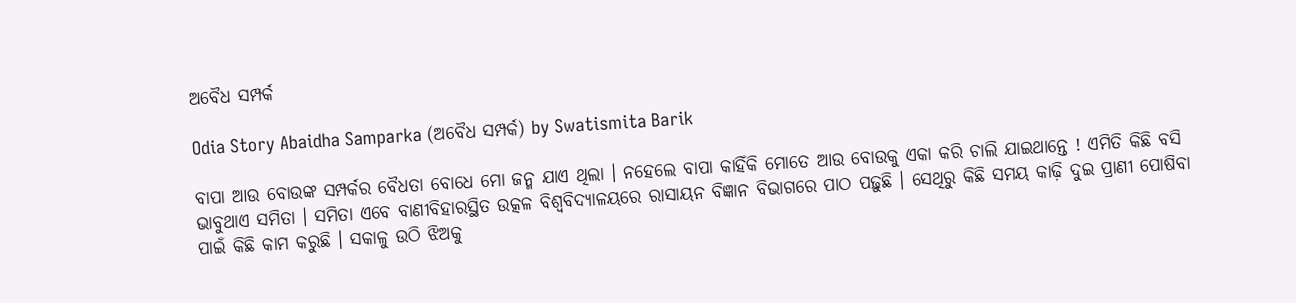ଅବୈଧ ସମ୍ପର୍କ

Odia Story Abaidha Samparka (ଅବୈଧ ସମ୍ପର୍କ) by Swatismita Barik

ବାପା ଆଉ ବୋଉଙ୍କ ସମ୍ପର୍କର ବୈଧତା ବୋଧେ ମୋ ଜନ୍ମ ଯାଏ ଥିଲା । ନହେଲେ ବାପା କାହିଁକି ମୋତେ ଆଉ ବୋଉକୁ ଏକା କରି ଚାଲି ଯାଇଥାନ୍ତେ ! ଏମିତି କିଛି ବସି ଭାବୁଥାଏ ସମିତା । ସମିତା ଏବେ ବାଣୀବିହାରସ୍ଥିତ ଉତ୍କଳ ବିଶ୍ୱବିଦ୍ୟାଳୟରେ ରାସାୟନ ବିଜ୍ଞାନ ବିଭାଗରେ ପାଠ ପଢ଼ୁଛି । ସେଥିରୁ କିଛି ସମୟ କାଢ଼ି ଦୁଇ ପ୍ରାଣୀ ପୋଷିବା ପାଇଁ କିଛି କାମ କରୁଛି । ସକାଳୁ ଉଠି ଝିଅକୁ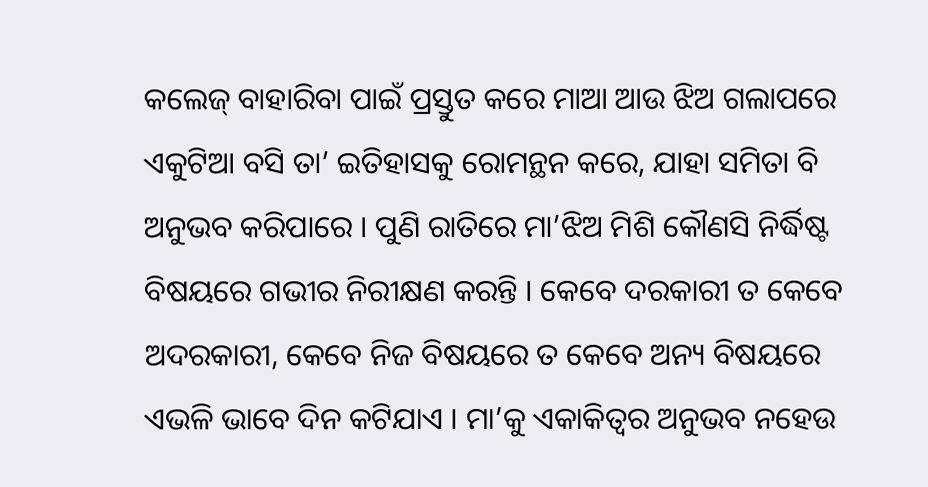କଲେଜ୍ ବାହାରିବା ପାଇଁ ପ୍ରସ୍ତୁତ କରେ ମାଆ ଆଉ ଝିଅ ଗଲାପରେ ଏକୁଟିଆ ବସି ତା’ ଇତିହାସକୁ ରୋମନ୍ଥନ କରେ, ଯାହା ସମିତା ବି ଅନୁଭବ କରିପାରେ । ପୁଣି ରାତିରେ ମା’ଝିଅ ମିଶି କୌଣସି ନିର୍ଦ୍ଧିଷ୍ଟ ବିଷୟରେ ଗଭୀର ନିରୀକ୍ଷଣ କରନ୍ତି । କେବେ ଦରକାରୀ ତ କେବେ ଅଦରକାରୀ, କେବେ ନିଜ ବିଷୟରେ ତ କେବେ ଅନ୍ୟ ବିଷୟରେ ଏଭଳି ଭାବେ ଦିନ କଟିଯାଏ । ମା’କୁ ଏକାକିତ୍ୱର ଅନୁଭବ ନହେଉ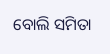ବୋଲି ସମିତା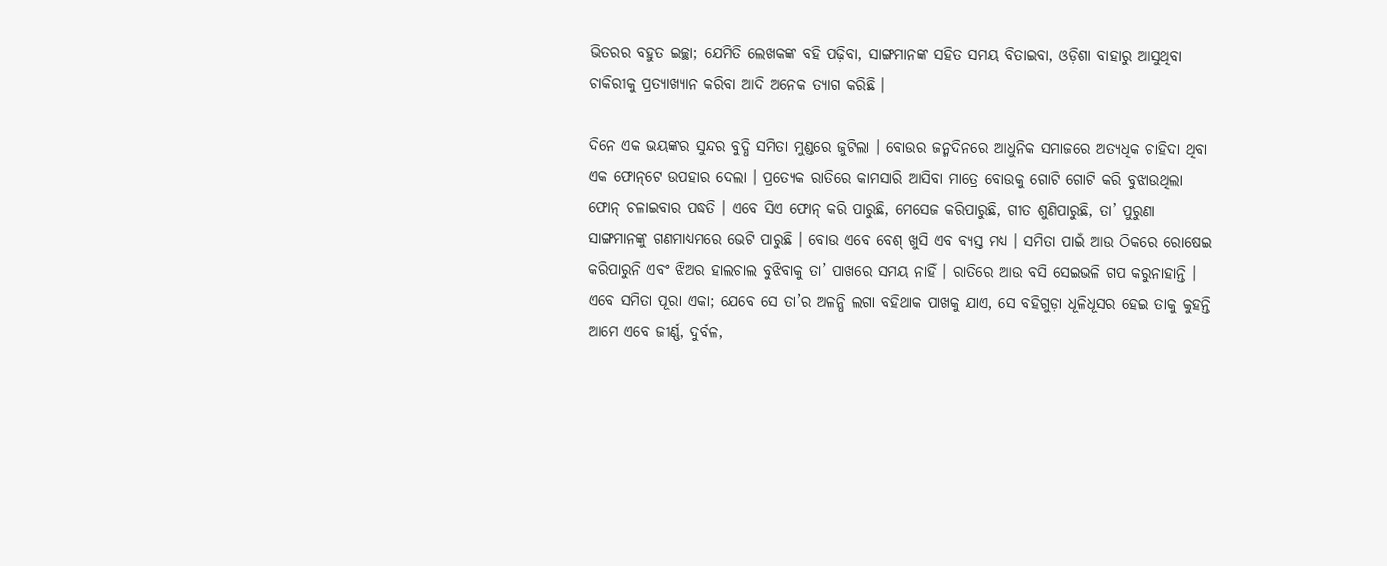ଭିତରର ବହୁତ ଇଚ୍ଛା; ଯେମିତି ଲେଖକଙ୍କ ବହି ପଢ଼ିବା, ସାଙ୍ଗମାନଙ୍କ ସହିତ ସମୟ ବିତାଇବା, ଓଡ଼ିଶା ବାହାରୁ ଆସୁଥିବା ଚାକିରୀକୁ ପ୍ରତ୍ୟାଖ୍ୟାନ କରିବା ଆଦି ଅନେକ ତ୍ୟାଗ କରିଛି ।

ଦିନେ ଏକ ଭୟଙ୍କର ସୁନ୍ଦର ବୁଦ୍ଧି ସମିତା ମୁଣ୍ଡରେ ଜୁଟିଲା । ବୋଉର ଜନ୍ମଦିନରେ ଆଧୁନିକ ସମାଜରେ ଅତ୍ୟଧିକ ଚାହିଦା ଥିବା ଏକ ଫୋନ୍‌ଟେ ଉପହାର ଦେଲା । ପ୍ରତ୍ୟେକ ରାତିରେ କାମସାରି ଆସିବା ମାତ୍ରେ ବୋଉକୁ ଗୋଟି ଗୋଟି କରି ବୁଝାଉଥିଲା ଫୋନ୍ ଚଳାଇବାର ପଦ୍ଧତି । ଏବେ ସିଏ ଫୋନ୍ କରି ପାରୁଛି, ମେସେଜ କରିପାରୁଛି, ଗୀତ ଶୁଣିପାରୁଛି, ତା’ ପୁରୁଣା ସାଙ୍ଗମାନଙ୍କୁ ଗଣମାଧ୍ୟମରେ ଭେଟି ପାରୁଛି । ବୋଉ ଏବେ ବେଶ୍ ଖୁସି ଏବ ବ୍ୟସ୍ତ ମଧ୍ୟ । ସମିତା ପାଇଁ ଆଉ ଠିକରେ ରୋଷେଇ କରିପାରୁନି ଏବଂ ଝିଅର ହାଲଚାଲ ବୁଝିବାକୁ ତା’ ପାଖରେ ସମୟ ନାହିଁ । ରାତିରେ ଆଉ ବସି ସେଇଭଳି ଗପ କରୁନାହାନ୍ତି । ଏବେ ସମିତା ପୂରା ଏକା; ଯେବେ ସେ ତା’ର ଅଳନ୍ଧି ଲଗା ବହିଥାକ ପାଖକୁ ଯାଏ, ସେ ବହିଗୁଡ଼ା ଧୂଳିଧୂସର ହେଇ ତାକୁ କୁହନ୍ତି ଆମେ ଏବେ ଜୀର୍ଣ୍ଣ, ଦୁର୍ବଳ,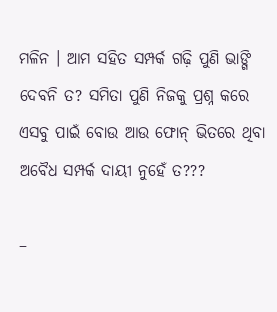ମଳିନ । ଆମ ସହିତ ସମ୍ପର୍କ ଗଢ଼ି ପୁଣି ଭାଙ୍ଗି ଦେବନି ତ? ସମିତା ପୁଣି ନିଜକୁ ପ୍ରଶ୍ନ କରେ ଏସବୁ ପାଇଁ ବୋଉ ଆଉ ଫୋନ୍ ଭିତରେ ଥିବା ଅବୈଧ ସମ୍ପର୍କ ଦାୟୀ ନୁହେଁ ତ???

–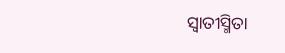ସ୍ୱାତୀସ୍ମିତା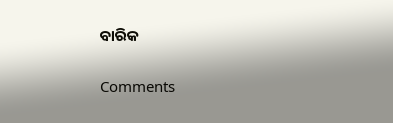ବାରିକ

Comments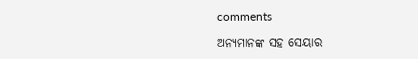comments

ଅନ୍ୟମାନଙ୍କ ସହ ସେୟାର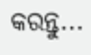କରନ୍ତୁ...